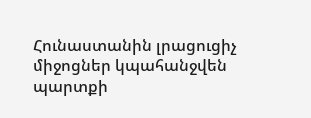Հունաստանին լրացուցիչ միջոցներ կպահանջվեն պարտքի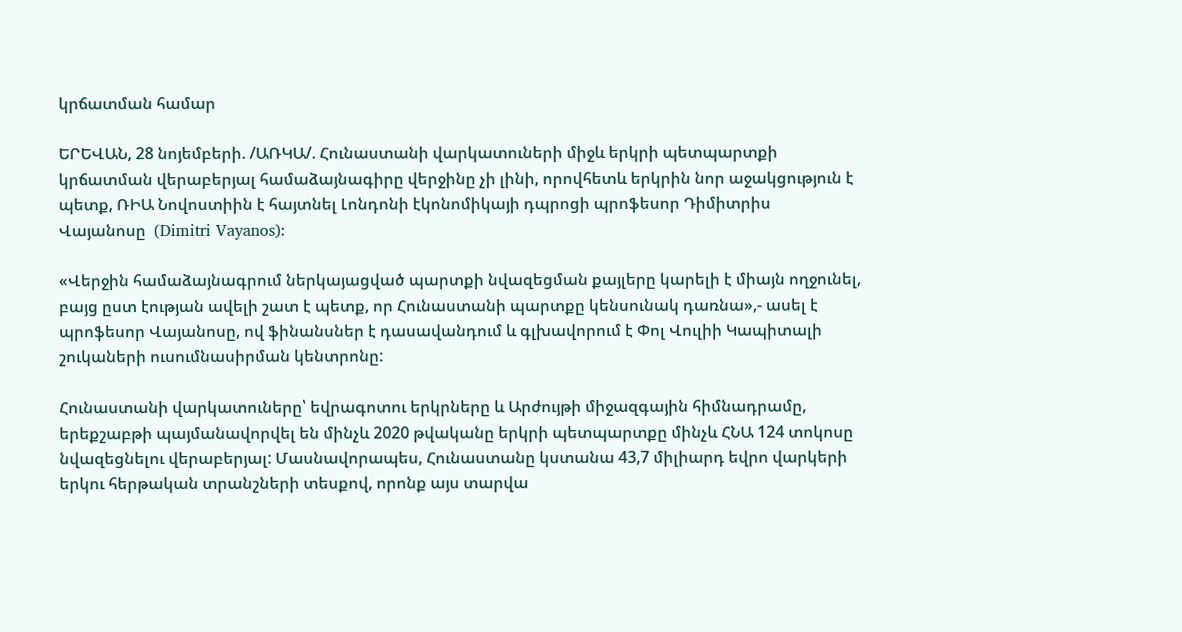կրճատման համար

ԵՐԵՎԱՆ, 28 նոյեմբերի. /ԱՌԿԱ/. Հունաստանի վարկատուների միջև երկրի պետպարտքի կրճատման վերաբերյալ համաձայնագիրը վերջինը չի լինի, որովհետև երկրին նոր աջակցություն է պետք, ՌԻԱ Նովոստիին է հայտնել Լոնդոնի էկոնոմիկայի դպրոցի պրոֆեսոր Դիմիտրիս Վայանոսը  (Dimitri Vayanos):

«Վերջին համաձայնագրում ներկայացված պարտքի նվազեցման քայլերը կարելի է միայն ողջունել, բայց ըստ էության ավելի շատ է պետք, որ Հունաստանի պարտքը կենսունակ դառնա»,- ասել է պրոֆեսոր Վայանոսը, ով ֆինանսներ է դասավանդում և գլխավորում է Փոլ Վուլիի Կապիտալի շուկաների ուսումնասիրման կենտրոնը:

Հունաստանի վարկատուները՝ եվրագոտու երկրները և Արժույթի միջազգային հիմնադրամը, երեքշաբթի պայմանավորվել են մինչև 2020 թվականը երկրի պետպարտքը մինչև ՀՆԱ 124 տոկոսը նվազեցնելու վերաբերյալ: Մասնավորապես, Հունաստանը կստանա 43,7 միլիարդ եվրո վարկերի երկու հերթական տրանշների տեսքով, որոնք այս տարվա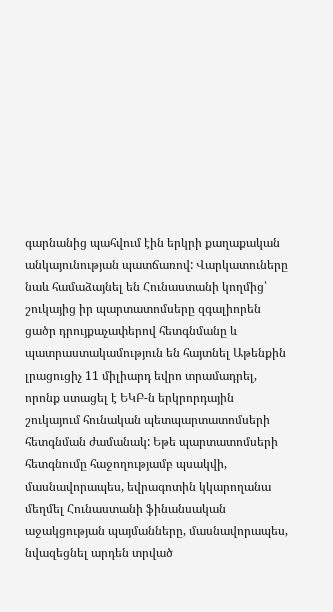գարնանից պահվում էին երկրի քաղաքական անկայունության պատճառով: Վարկատուները նաև համաձայնել են Հունաստանի կողմից՝ շուկայից իր պարտատոմսերը զգալիորեն ցածր դրույքաչափերով հետգնմանը և պատրաստակամություն են հայտնել Աթենքին լրացուցիչ 11 միլիարդ եվրո տրամադրել, որոնք ստացել է ԵԿԲ-ն երկրորդային շուկայում հունական պետպարտատոմսերի հետգնման ժամանակ: Եթե պարտատոմսերի հետգնումը հաջողությամբ պսակվի, մասնավորապես, եվրագոտին կկարողանա մեղմել Հունաստանի ֆինանսական աջակցության պայմանները, մասնավորապես, նվազեցնել արդեն տրված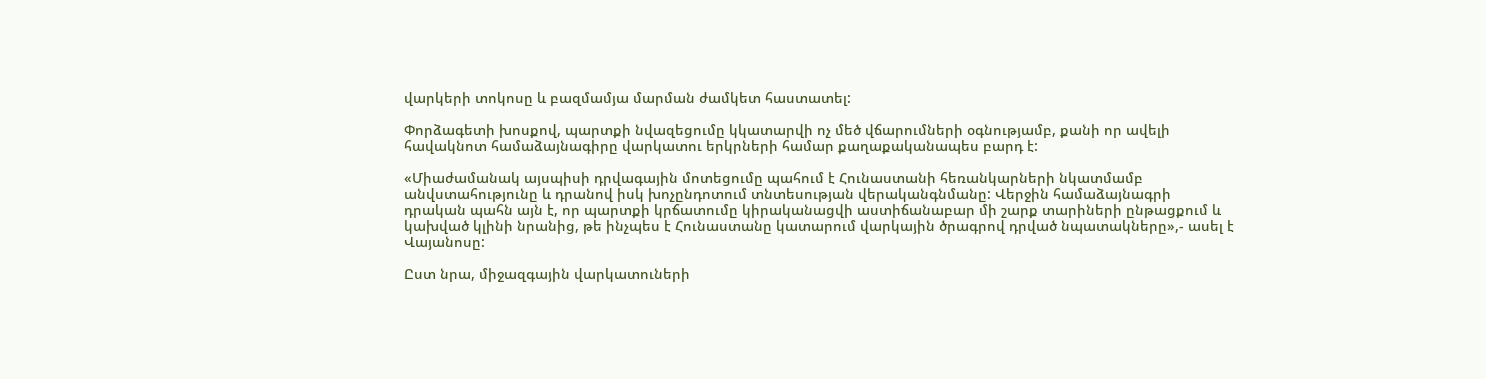վարկերի տոկոսը և բազմամյա մարման ժամկետ հաստատել:

Փորձագետի խոսքով, պարտքի նվազեցումը կկատարվի ոչ մեծ վճարումների օգնությամբ, քանի որ ավելի հավակնոտ համաձայնագիրը վարկատու երկրների համար քաղաքականապես բարդ է:

«Միաժամանակ այսպիսի դրվագային մոտեցումը պահում է Հունաստանի հեռանկարների նկատմամբ անվստահությունը և դրանով իսկ խոչընդոտում տնտեսության վերականգնմանը: Վերջին համաձայնագրի դրական պահն այն է, որ պարտքի կրճատումը կիրականացվի աստիճանաբար մի շարք տարիների ընթացքում և կախված կլինի նրանից, թե ինչպես է Հունաստանը կատարում վարկային ծրագրով դրված նպատակները»,- ասել է Վայանոսը:

Ըստ նրա, միջազգային վարկատուների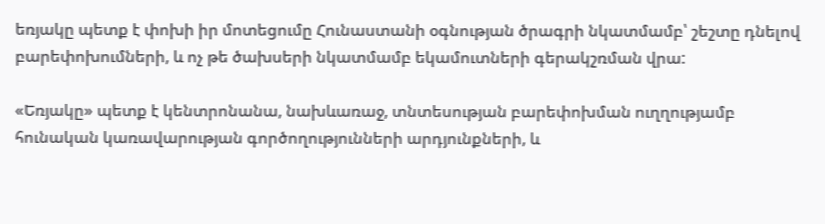եռյակը պետք է փոխի իր մոտեցումը Հունաստանի օգնության ծրագրի նկատմամբ՝ շեշտը դնելով բարեփոխումների, և ոչ թե ծախսերի նկատմամբ եկամուտների գերակշռման վրա:

«Եռյակը» պետք է կենտրոնանա, նախևառաջ, տնտեսության բարեփոխման ուղղությամբ հունական կառավարության գործողությունների արդյունքների, և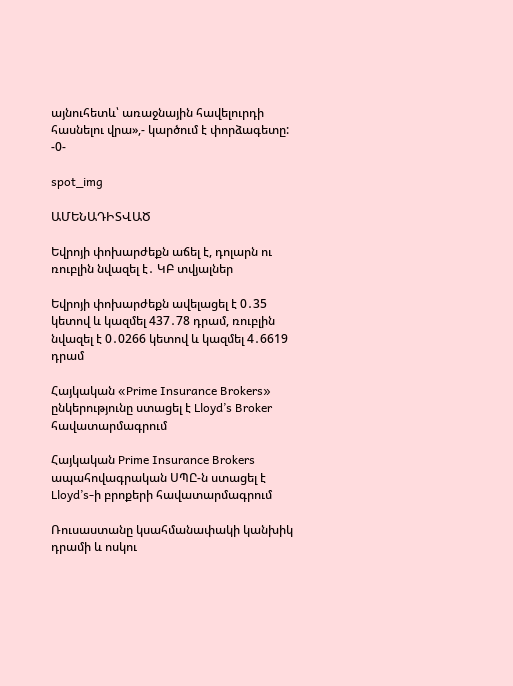այնուհետև՝ առաջնային հավելուրդի հասնելու վրա»,- կարծում է փորձագետը: -0-

spot_img

ԱՄԵՆԱԴԻՏՎԱԾ

Եվրոյի փոխարժեքն աճել է, դոլարն ու ռուբլին նվազել է․ ԿԲ տվյալներ

Եվրոյի փոխարժեքն ավելացել է 0․35 կետով և կազմել 437․78 դրամ, ռուբլին նվազել է 0․0266 կետով և կազմել 4․6619 դրամ

Հայկական «Prime Insurance Brokers» ընկերությունը ստացել է Lloyd’s Broker հավատարմագրում

Հայկական Prime Insurance Brokers ապահովագրական ՍՊԸ-ն ստացել է Lloyd’s-ի բրոքերի հավատարմագրում

Ռուսաստանը կսահմանափակի կանխիկ դրամի և ոսկու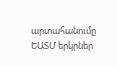արտահանումը ԵԱՏՄ երկրներ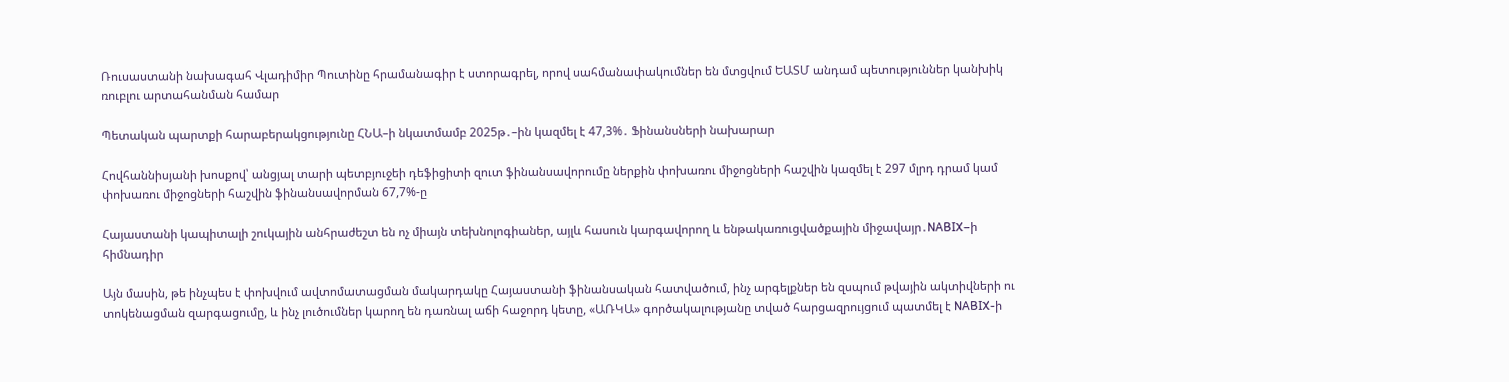Ռուսաստանի նախագահ Վլադիմիր Պուտինը հրամանագիր է ստորագրել, որով սահմանափակումներ են մտցվում ԵԱՏՄ անդամ պետություններ կանխիկ ռուբլու արտահանման համար

Պետական պարտքի հարաբերակցությունը ՀՆԱ–ի նկատմամբ 2025թ․–ին կազմել է 47,3%․ Ֆինանսների նախարար

Հովհաննիսյանի խոսքով՝ անցյալ տարի պետբյուջեի դեֆիցիտի զուտ ֆինանսավորումը ներքին փոխառու միջոցների հաշվին կազմել է 297 մլրդ դրամ կամ փոխառու միջոցների հաշվին ֆինանսավորման 67,7%-ը

Հայաստանի կապիտալի շուկային անհրաժեշտ են ոչ միայն տեխնոլոգիաներ, այլև հասուն կարգավորող և ենթակառուցվածքային միջավայր․NABIX–ի հիմնադիր

Այն մասին, թե ինչպես է փոխվում ավտոմատացման մակարդակը Հայաստանի ֆինանսական հատվածում, ինչ արգելքներ են զսպում թվային ակտիվների ու տոկենացման զարգացումը, և ինչ լուծումներ կարող են դառնալ աճի հաջորդ կետը, «ԱՌԿԱ» գործակալությանը տված հարցազրույցում պատմել է NABIX-ի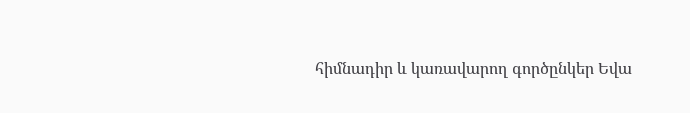հիմնադիր և կառավարող գործընկեր Եվա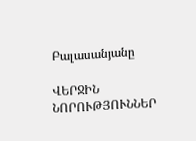Բալասանյանը

ՎԵՐՋԻՆ ՆՈՐՈՒԹՅՈՒՆՆԵՐ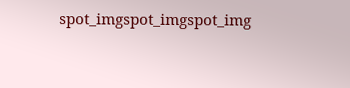spot_imgspot_imgspot_img